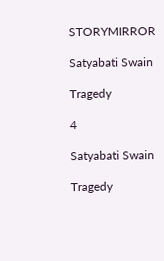STORYMIRROR

Satyabati Swain

Tragedy

4

Satyabati Swain

Tragedy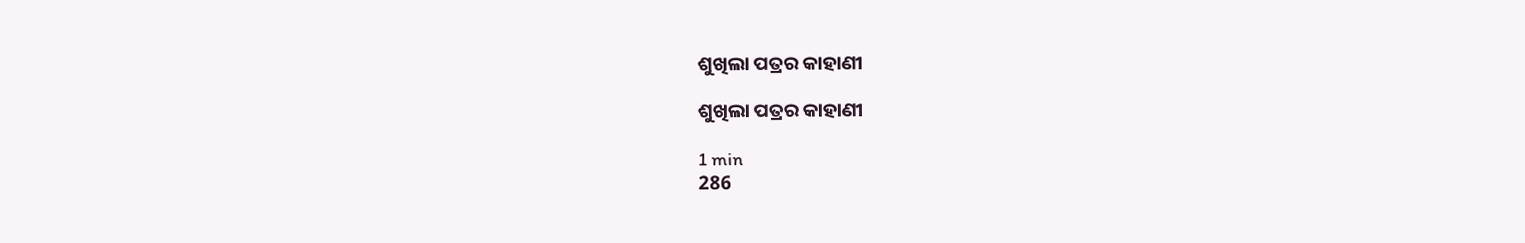ଶୁଖିଲା ପତ୍ରର କାହାଣୀ

ଶୁଖିଲା ପତ୍ରର କାହାଣୀ

1 min
286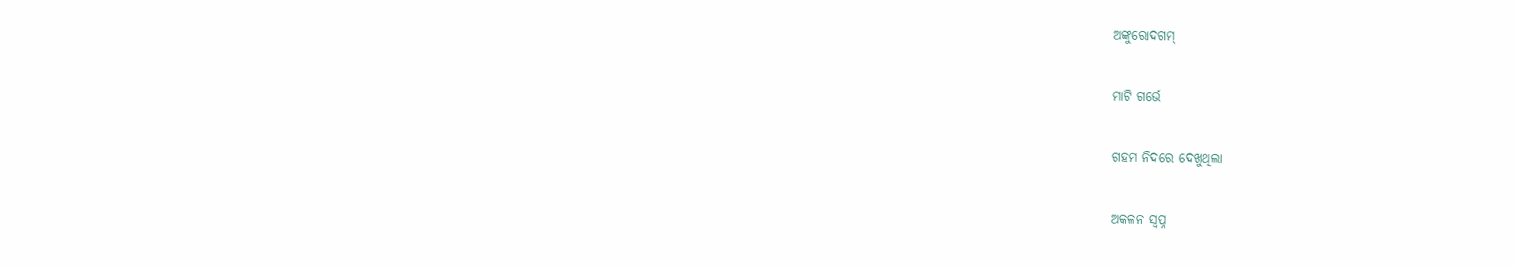ଅଙ୍କୁରୋଦଗମ୍

ମାଟି ଗର୍ଭେ

ଗହମ ନିଦରେ ଦେଖୁଥିଲା

ଅକଳନ ସ୍ୱପ୍ନ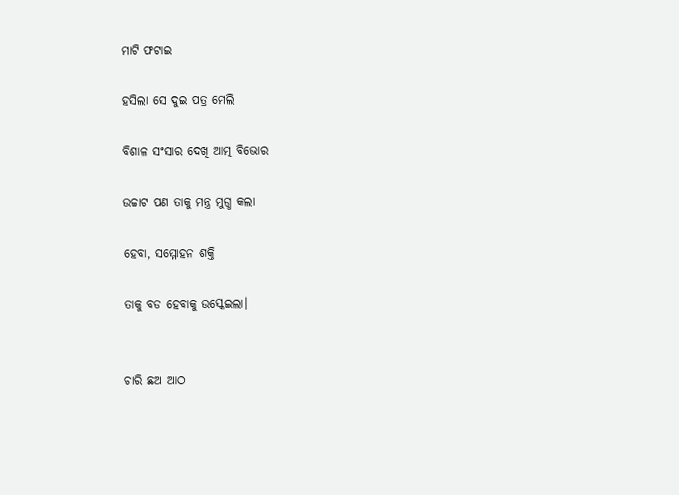ମାଟି ଫଟାଇ

ହସିଲା ସେ ଦୁଇ ପତ୍ର ମେଲି

ବିଶାଳ ସଂସାର ଦେଖି ଆତ୍ମ ବିଭୋର

ଉଚ୍ଚାଟ ପଣ ତାକୁ ମନ୍ତ୍ର ମୁଗ୍ଧ କଲା

ହେବା, ସମ୍ମୋହନ ଶକ୍ତି

ତାକୁ ବଡ ହେବାକୁ ଉସ୍କେଇଲା।


ଚାରି ଛଅ ଆଠ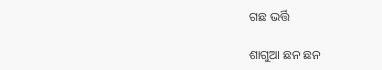ଗଛ ଭର୍ତ୍ତି

ଶାଗୁଆ ଛନ ଛନ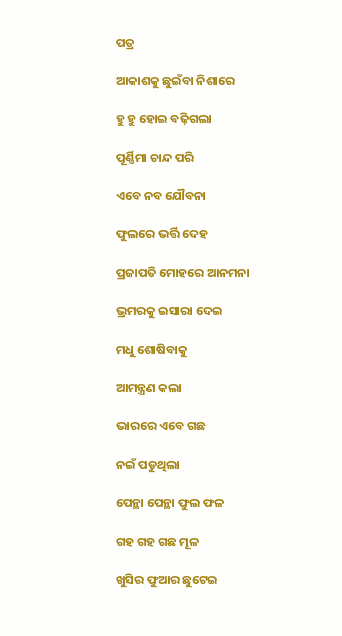ପତ୍ର

ଆକାଶକୁ ଛୁଇଁବା ନିଶାରେ

ହୁ ହୁ ହୋଇ ବଢ଼ିଗଲା

ପୂର୍ଣ୍ଣିମା ଚାନ୍ଦ ପରି

ଏବେ ନବ ଯୌବନା

ଫୁଲରେ ଭର୍ତ୍ତି ଦେହ

ପ୍ରଜାପତି ମୋହରେ ଆନମନା

ଭ୍ରମରକୁ ଇସାରା ଦେଇ

ମଧୁ ଶୋଷିବାକୁ

ଆମନ୍ତ୍ରଣ କଲା

ଭାରରେ ଏବେ ଗଛ

ନଇଁ ପଡୁଥିଲା

ପେନ୍ଥା ପେନ୍ଥା ଫୁଲ ଫଳ

ଗହ ଗହ ଗଛ ମୂଳ

ଖୁସିର ଫୁଆର ଛୁଟେଇ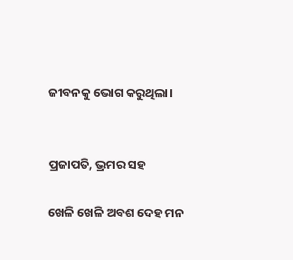ଜୀବନକୁ ଭୋଗ କରୁଥିଲା।


ପ୍ରଜାପତି, ଭ୍ରମର ସହ

ଖେଳି ଖେଳି ଅବଶ ଦେହ ମନ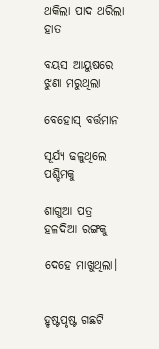ଥକିଲା ପାଦ ଥରିଲା ହାତ

ବୟସ ଆୟୁଷରେ ଝୁଣା ମରୁଥିଲା

ବେହୋସ୍ ବର୍ତ୍ତମାନ

ସୂର୍ଯ୍ୟ ଢଳୁଥିଲେ ପଶ୍ଚିମକୁ

ଶାଗୁଆ ପତ୍ର ହଳଦିଆ ରଙ୍ଗକୁ

ଦେହେ ମାଖୁଥିଲା।


ହୃଷ୍ଟପୃଷ୍ଟ ଗଛଟି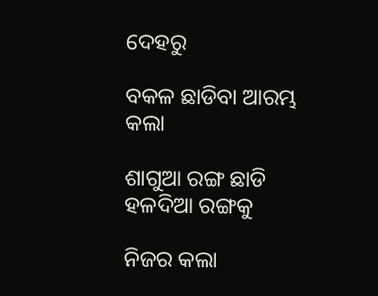ଦେହରୁ

ବକଳ ଛାଡିବା ଆରମ୍ଭ କଲା

ଶାଗୁଆ ରଙ୍ଗ ଛାଡି ହଳଦିଆ ରଙ୍ଗକୁ

ନିଜର କଲା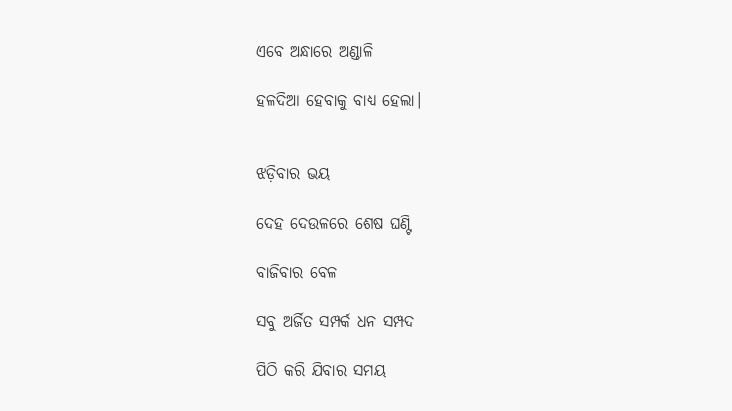ଏବେ ଅନ୍ଧାରେ ଅଣ୍ଡାଳି

ହଳଦିଆ ହେବାକୁ ବାଧ୍ୟ ହେଲା।


ଝଡ଼ିବାର ଭୟ

ଦେହ ଦେଉଳରେ ଶେଷ ଘଣ୍ଟି

ବାଜିବାର ବେଳ

ସବୁ ଅର୍ଜିତ ସମ୍ପର୍କ ଧନ ସମ୍ପଦ

ପିଠି କରି ଯିବାର ସମୟ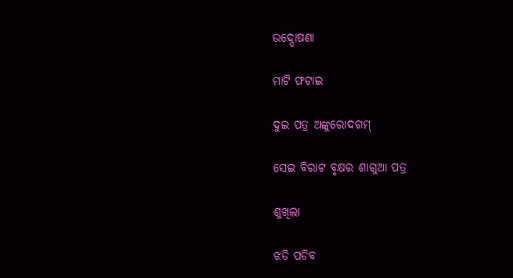ଉଦ୍ଘୋଷଣା

ମାଟି ଫଟାଇ

ଦୁଇ ପତ୍ର ଅଙ୍କୁରୋଦଗମ୍

ସେଇ ବିରାଟ ବୃକ୍ଷର ଶାଗୁଆ ପତ୍ର

ଶୁଖିଲା

ଝଡି ପଡିବ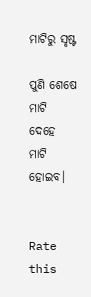ମାଟିରୁ ସୃଷ୍ଟ

ପୁଣି ଶେଷେ ମାଟି ଦେହେ ମାଟି ହୋଇବ।


Rate this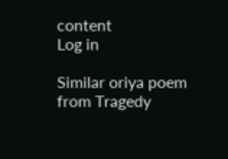content
Log in

Similar oriya poem from Tragedy